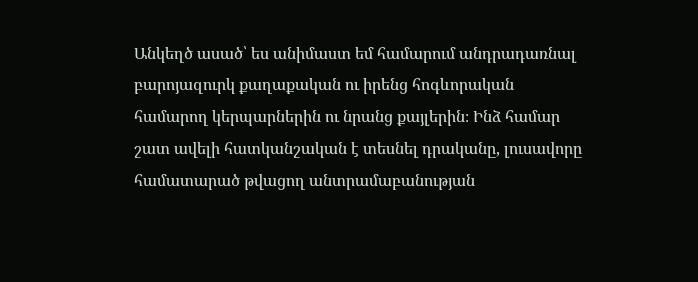Անկեղծ ասած՝ ես անիմաստ եմ համարում անդրադառնալ բարոյազուրկ քաղաքական ու իրենց հոգևորական համարող կերպարներին ու նրանց քայլերին։ Ինձ համար շատ ավելի հատկանշական է տեսնել դրականը, լուսավորը համատարած թվացող անտրամաբանության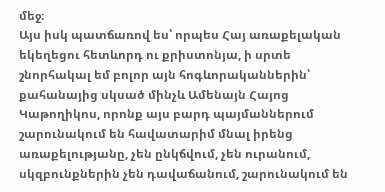մեջ։
Այս իսկ պատճառով ես՝ որպես Հայ առաքելական եկեղեցու հետևորդ ու քրիստոնյա, ի սրտե շնորհակալ եմ բոլոր այն հոգևորականներին՝ քահանայից սկսած մինչև Ամենայն Հայոց Կաթողիկոս, որոնք այս բարդ պայմաններում շարունակում են հավատարիմ մնալ իրենց առաքելությանը, չեն ընկճվում, չեն ուրանում, սկզբունքներին չեն դավաճանում, շարունակում են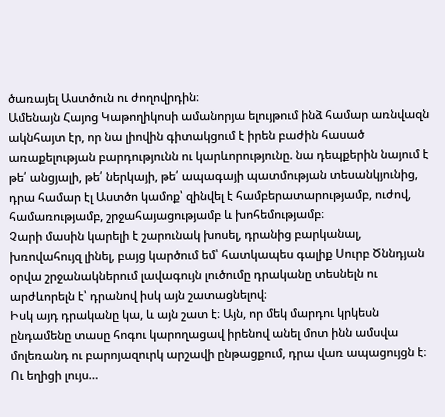ծառայել Աստծուն ու ժողովրդին։
Ամենայն Հայոց Կաթողիկոսի ամանորյա ելույթում ինձ համար առնվազն ակնհայտ էր, որ նա լիովին գիտակցում է իրեն բաժին հասած առաքելության բարդությունն ու կարևորությունը. նա դեպքերին նայում է թե՛ անցյալի, թե՛ ներկայի, թե՛ ապագայի պատմության տեսանկյունից, դրա համար էլ Աստծո կամոք՝ զինվել է համբերատարությամբ, ուժով, համառությամբ, շրջահայացությամբ և խոհեմությամբ։
Չարի մասին կարելի է շարունակ խոսել, դրանից բարկանալ, խռովահույզ լինել, բայց կարծում եմ՝ հատկապես գալիք Սուրբ Ծննդյան օրվա շրջանակներում լավագույն լուծումը դրականը տեսնելն ու արժևորելն է՝ դրանով իսկ այն շատացնելով։
Իսկ այդ դրականը կա, և այն շատ է։ Այն, որ մեկ մարդու կրկեսն ընդամենը տասը հոգու կարողացավ իրենով անել մոտ ինն ամսվա մոլեռանդ ու բարոյազուրկ արշավի ընթացքում, դրա վառ ապացույցն է։
Ու եղիցի լույս…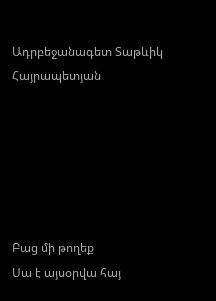Ադրբեջանագետ Տաթևիկ Հայրապետյան






Բաց մի թողեք
Սա է այսօրվա հայ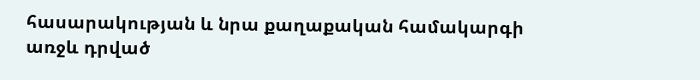հասարակության և նրա քաղաքական համակարգի առջև դրված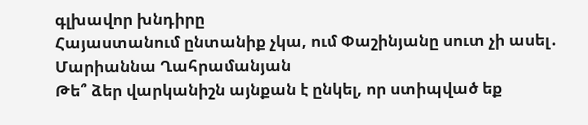գլխավոր խնդիրը
Հայաստանում ընտանիք չկա, ում Փաշինյանը սուտ չի ասել․ Մարիաննա Ղահրամանյան
Թե՞ ձեր վարկանիշն այնքան է ընկել, որ ստիպված եք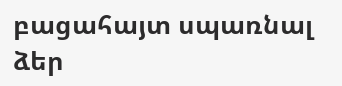բացահայտ սպառնալ ձեր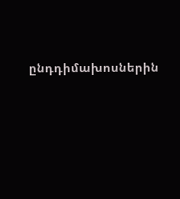ընդդիմախոսներին